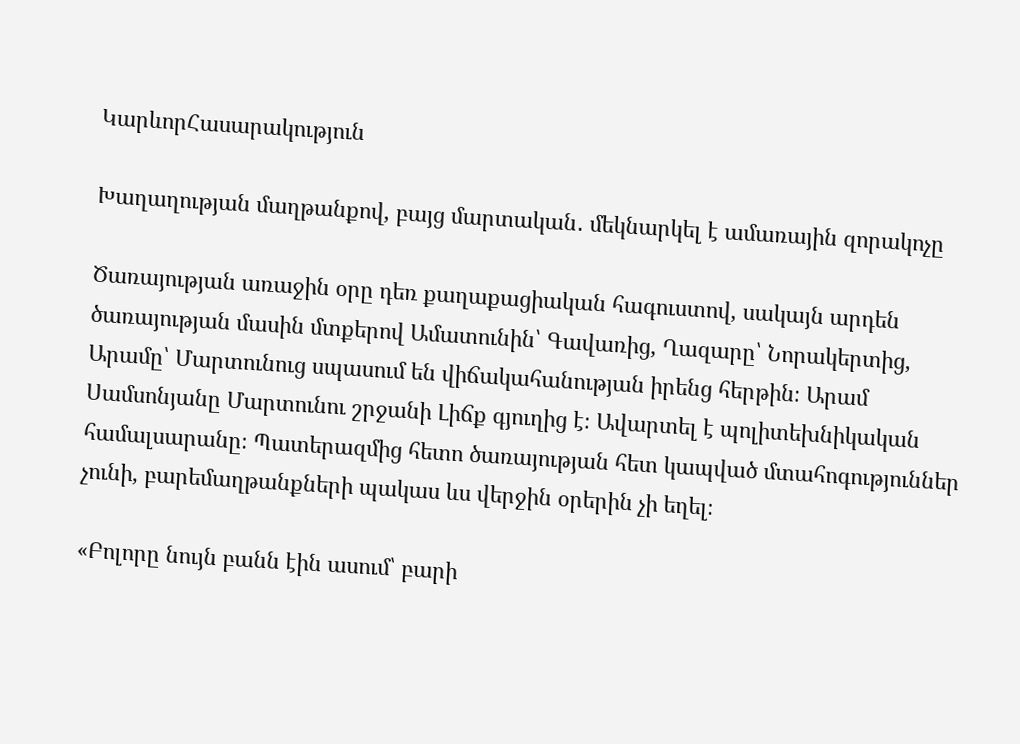ԿարևորՀասարակություն

Խաղաղության մաղթանքով, բայց մարտական․ մեկնարկել է ամառային զորակոչը

Ծառայության առաջին օրը դեռ քաղաքացիական հագուստով, սակայն արդեն ծառայության մասին մտքերով Ամատունին՝ Գավառից, Ղազարը՝ Նորակերտից, Արամը՝ Մարտունուց սպասում են վիճակահանության իրենց հերթին։ Արամ Սամսոնյանը Մարտունու շրջանի Լիճք գյուղից է։ Ավարտել է պոլիտեխնիկական համալսարանը։ Պատերազմից հետո ծառայության հետ կապված մտահոգություններ չունի, բարեմաղթանքների պակաս ևս վերջին օրերին չի եղել։

«Բոլորը նույն բանն էին ասում՝ բարի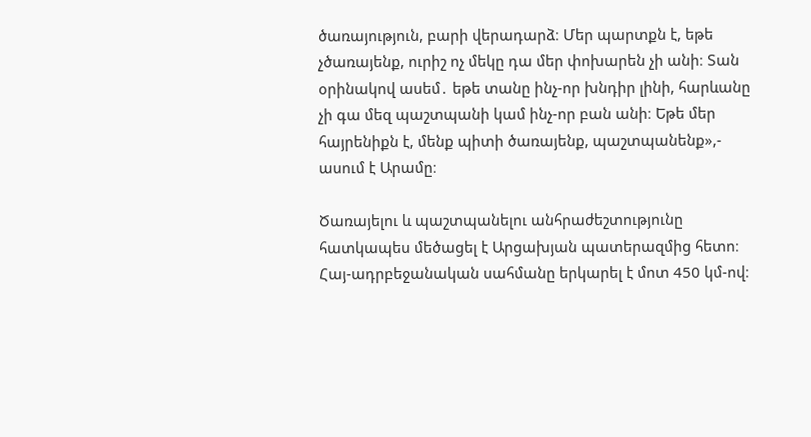ծառայություն, բարի վերադարձ։ Մեր պարտքն է, եթե չծառայենք, ուրիշ ոչ մեկը դա մեր փոխարեն չի անի։ Տան օրինակով ասեմ․ եթե տանը ինչ-որ խնդիր լինի, հարևանը չի գա մեզ պաշտպանի կամ ինչ-որ բան անի։ Եթե մեր հայրենիքն է, մենք պիտի ծառայենք, պաշտպանենք»,- ասում է Արամը։

Ծառայելու և պաշտպանելու անհրաժեշտությունը հատկապես մեծացել է Արցախյան պատերազմից հետո։ Հայ-ադրբեջանական սահմանը երկարել է մոտ 450 կմ-ով։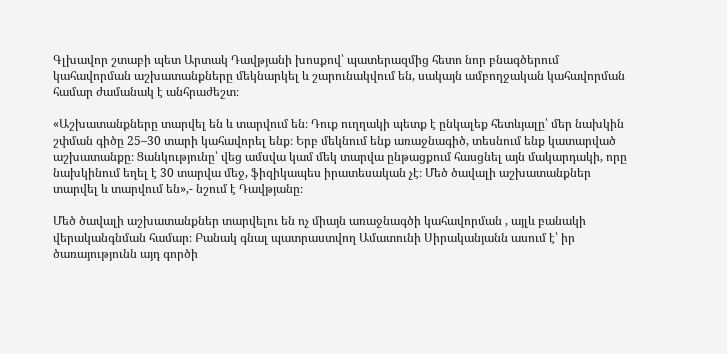Գլխավոր շտաբի պետ Արտակ Դավթյանի խոսքով՝ պատերազմից հետո նոր բնագծերում կահավորման աշխատանքները մեկնարկել և շարունակվում են, սակայն ամբողջական կահավորման համար ժամանակ է անհրաժեշտ։

«Աշխատանքները տարվել են և տարվում են։ Դուք ուղղակի պետք է ընկալեք հետևյալը՝ մեր նախկին շփման գիծը 25–30 տարի կահավորել ենք։ Երբ մեկնում ենք առաջնագիծ, տեսնում ենք կատարված աշխատանքը։ Ցանկությունը՝ վեց ամսվա կամ մեկ տարվա ընթացքում հասցնել այն մակարդակի, որը նախկինում եղել է 30 տարվա մեջ, ֆիզիկապես իրատեսական չէ։ Մեծ ծավալի աշխատանքներ տարվել և տարվում են»,- նշում է Դավթյանը։

Մեծ ծավալի աշխատանքներ տարվելու են ոչ միայն առաջնագծի կահավորման , այլև բանակի վերականգնման համար։ Բանակ գնալ պատրաստվող Ամատունի Սիրականյանն ասում է՝ իր ծառայությունն այդ գործի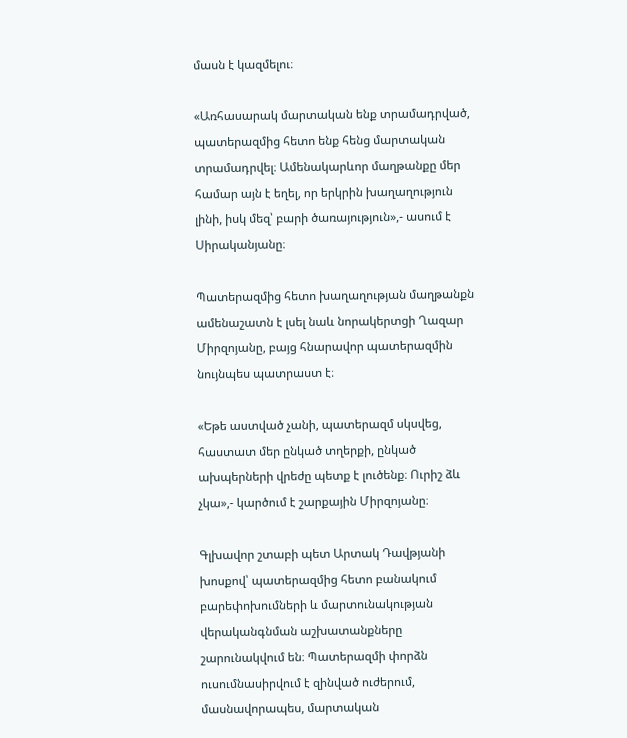մասն է կազմելու։

«Առհասարակ մարտական ենք տրամադրված, պատերազմից հետո ենք հենց մարտական տրամադրվել։ Ամենակարևոր մաղթանքը մեր համար այն է եղել, որ երկրին խաղաղություն լինի, իսկ մեզ՝ բարի ծառայություն»,- ասում է Սիրականյանը։

Պատերազմից հետո խաղաղության մաղթանքն ամենաշատն է լսել նաև նորակերտցի Ղազար Միրզոյանը, բայց հնարավոր պատերազմին նույնպես պատրաստ է։

«Եթե աստված չանի, պատերազմ սկսվեց, հաստատ մեր ընկած տղերքի, ընկած ախպերների վրեժը պետք է լուծենք։ Ուրիշ ձև չկա»,- կարծում է շարքային Միրզոյանը։

Գլխավոր շտաբի պետ Արտակ Դավթյանի խոսքով՝ պատերազմից հետո բանակում բարեփոխումների և մարտունակության վերականգնման աշխատանքները շարունակվում են։ Պատերազմի փորձն ուսումնասիրվում է զինված ուժերում, մասնավորապես, մարտական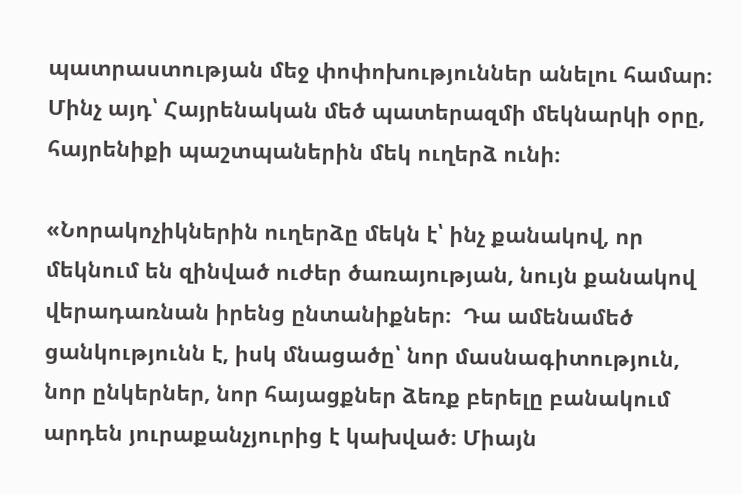պատրաստության մեջ փոփոխություններ անելու համար։ Մինչ այդ՝ Հայրենական մեծ պատերազմի մեկնարկի օրը, հայրենիքի պաշտպաներին մեկ ուղերձ ունի։

«Նորակոչիկներին ուղերձը մեկն է՝ ինչ քանակով, որ մեկնում են զինված ուժեր ծառայության, նույն քանակով վերադառնան իրենց ընտանիքներ։  Դա ամենամեծ ցանկությունն է, իսկ մնացածը՝ նոր մասնագիտություն, նոր ընկերներ, նոր հայացքներ ձեռք բերելը բանակում արդեն յուրաքանչյուրից է կախված։ Միայն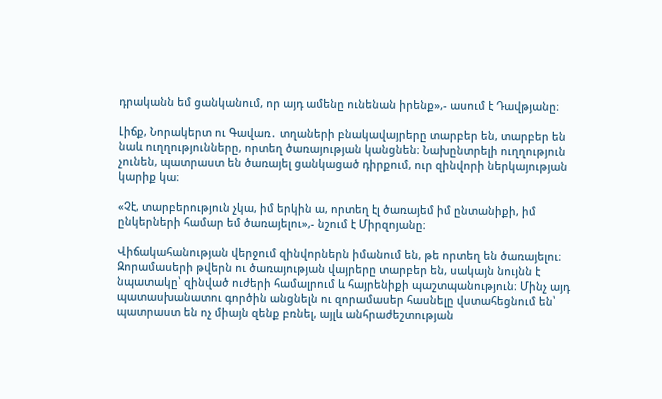դրականն եմ ցանկանում, որ այդ ամենը ունենան իրենք»,- ասում է Դավթյանը։

Լիճք, Նորակերտ ու Գավառ․ տղաների բնակավայրերը տարբեր են, տարբեր են նաև ուղղությունները, որտեղ ծառայության կանցնեն։ Նախընտրելի ուղղություն չունեն, պատրաստ են ծառայել ցանկացած դիրքում, ուր զինվորի ներկայության կարիք կա։

«Չէ, տարբերություն չկա, իմ երկին ա, որտեղ էլ ծառայեմ իմ ընտանիքի, իմ ընկերների համար եմ ծառայելու»,- նշում է Միրզոյանը։

Վիճակահանության վերջում զինվորներն իմանում են, թե որտեղ են ծառայելու։ Զորամասերի թվերն ու ծառայության վայրերը տարբեր են, սակայն նույնն է նպատակը՝ զինված ուժերի համալրում և հայրենիքի պաշտպանություն։ Մինչ այդ պատասխանատու գործին անցնելն ու զորամասեր հասնելը վստահեցնում են՝ պատրաստ են ոչ միայն զենք բռնել, այլև անհրաժեշտության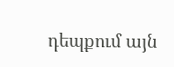դեպքում այն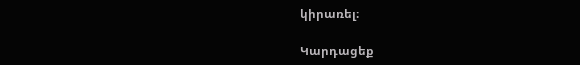կիրառել։

Կարդացեք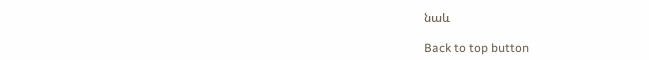նաև

Back to top button